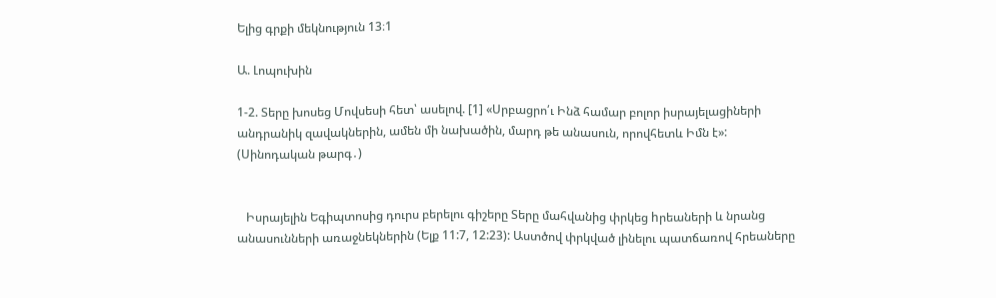Ելից գրքի մեկնություն 13։1

Ա. Լոպուխին

1-2. Տերը խոսեց Մովսեսի հետ՝ ասելով. [1] «Սրբացրո՛ւ Ինձ համար բոլոր իսրայելացիների անդրանիկ զավակներին, ամեն մի նախածին, մարդ թե անասուն, որովհետև Իմն է»: (Սինոդական թարգ․)


   Իսրայելին Եգիպտոսից դուրս բերելու գիշերը Տերը մահվանից փրկեց hրեաների և նրանց անասունների առաջնեկներին (Ելք 11:7, 12:23): Աստծով փրկված լինելու պատճառով հրեաները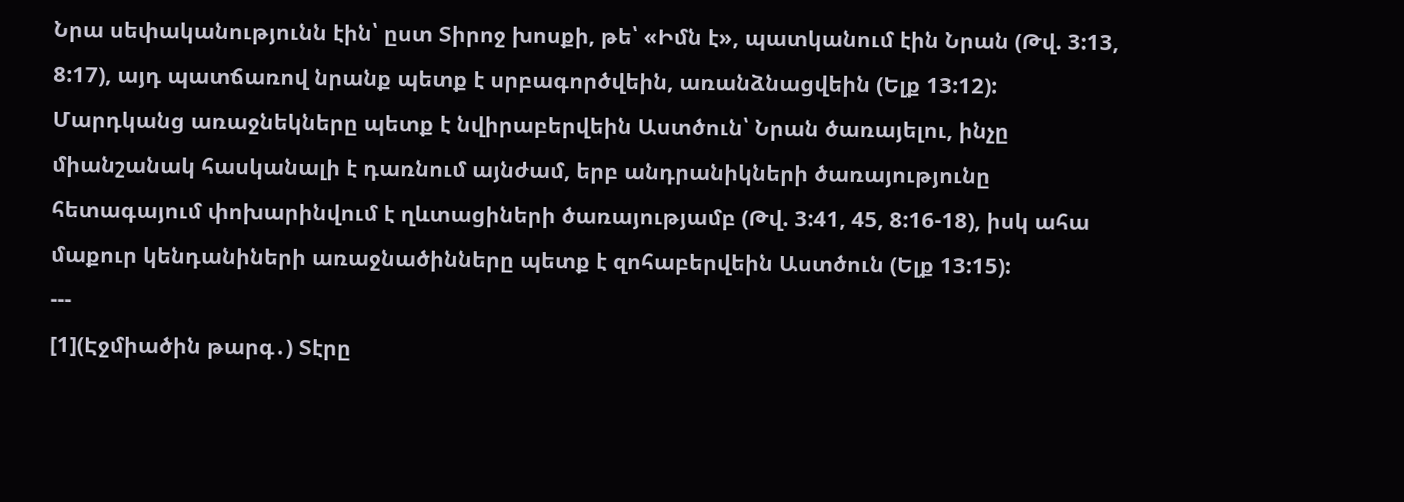Նրա սեփականությունն էին՝ ըստ Տիրոջ խոսքի, թե՝ «Իմն է», պատկանում էին Նրան (Թվ. 3:13, 8:17), այդ պատճառով նրանք պետք է սրբագործվեին, առանձնացվեին (Ելք 13:12): Մարդկանց առաջնեկները պետք է նվիրաբերվեին Աստծուն՝ Նրան ծառայելու, ինչը միանշանակ հասկանալի է դառնում այնժամ, երբ անդրանիկների ծառայությունը հետագայում փոխարինվում է ղևտացիների ծառայությամբ (Թվ. 3:41, 45, 8:16-18), իսկ ահա մաքուր կենդանիների առաջնածինները պետք է զոհաբերվեին Աստծուն (Ելք 13:15):
---
[1](Էջմիածին թարգ․) Տէրը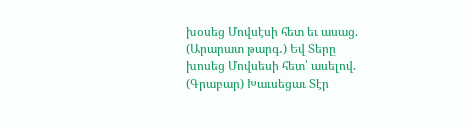խօսեց Մովսէսի հետ եւ ասաց.
(Արարատ թարգ․) Եվ Տերը խոսեց Մովսեսի հետ՝ ասելով.
(Գրաբար) Խաւսեցաւ Տէր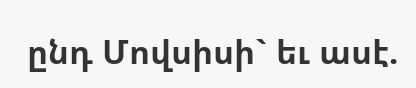ընդ Մովսիսի` եւ ասէ.